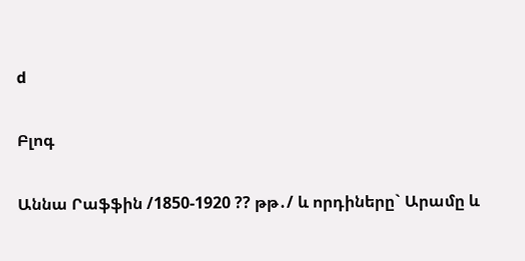d

Բլոգ

Աննա Րաֆֆին /1850-1920 ?? թթ․/ և որդիները` Արամը և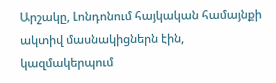Արշակը, Լոնդոնում հայկական համայնքի ակտիվ մասնակիցներն էին, կազմակերպում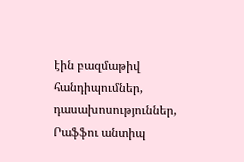էին բազմաթիվ հանդիպումներ, դասախոսություններ, Րաֆֆու անտիպ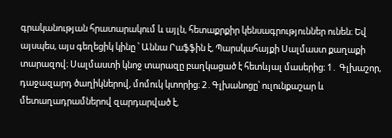գրականության հրատարակում և այլն, հետաքրքիր կենսագրություններ ունեն։ Եվ այսպես, այս գեղեցիկ կինը ՝ Աննա Րաֆֆին է, Պարսկահայքի Սալմաստ քաղաքի տարազով։ Սալմաստի կնոջ տարազը բաղկացած է հետևյալ մասերից։ 1․ Գլխաշոր, դաջազարդ ծաղիկներով, մոմուկ կտորից։ 2․Գլխանոցը՝ ուլունքաշար և մետաղադրամներով զարդարված է,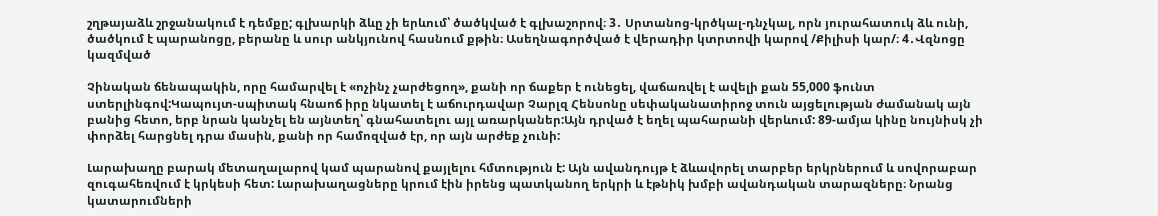շղթայաձև շրջանակում է դեմքը; գլխարկի ձևը չի երևում՝ ծածկված է գլխաշորով։ 3․ Սրտանոց-կրծկալ-դնչկալ, որն յուրահատուկ ձև ունի, ծածկում է պարանոցը, բերանը և սուր անկյունով հասնում քթին։ Ասեղնագործված է վերադիր կտրտովի կարով /Քիլիսի կար/։ 4․Վզնոցը կազմված

Չինական ճենապակին, որը համարվել է «ոչինչ չարժեցող», քանի որ ճաքեր է ունեցել, վաճառվել է ավելի քան 55,000 ֆունտ ստերլինգով:Կապույտ-սպիտակ հնաոճ իրը նկատել է աճուրդավար Չարլզ Հենսոնը սեփականատիրոջ տուն այցելության ժամանակ այն բանից հետո, երբ նրան կանչել են այնտեղ՝ գնահատելու այլ առարկաներ:Այն դրված է եղել պահարանի վերևում: 89-ամյա կինը նույնիսկ չի փորձել հարցնել դրա մասին, քանի որ համոզված էր, որ այն արժեք չունի:

Լարախաղը բարակ մետաղալարով կամ պարանով քայլելու հմտություն է: Այն ավանդույթ է ձևավորել տարբեր երկրներում և սովորաբար զուգահեռվում է կրկեսի հետ: Լարախաղացները կրում էին իրենց պատկանող երկրի և էթնիկ խմբի ավանդական տարազները։ Նրանց կատարումների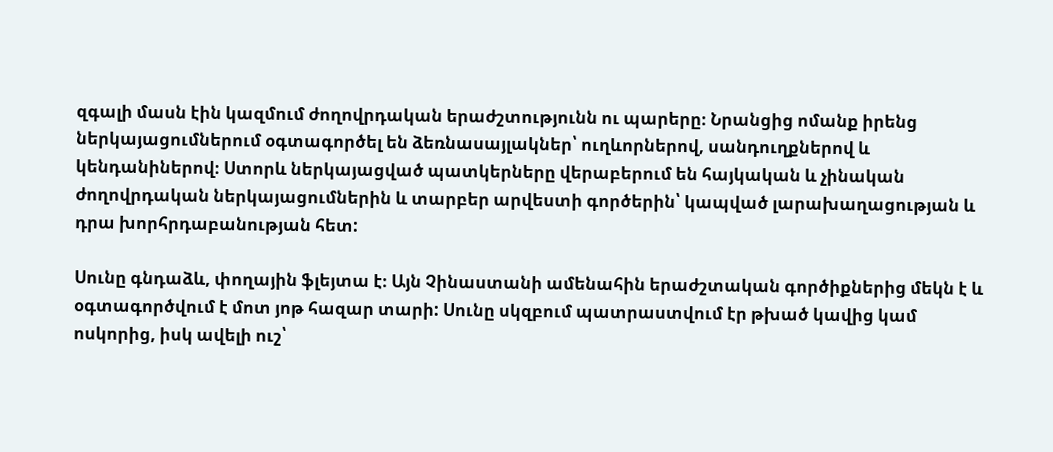զգալի մասն էին կազմում ժողովրդական երաժշտությունն ու պարերը։ Նրանցից ոմանք իրենց ներկայացումներում օգտագործել են ձեռնասայլակներ՝ ուղևորներով, սանդուղքներով և կենդանիներով։ Ստորև ներկայացված պատկերները վերաբերում են հայկական և չինական ժողովրդական ներկայացումներին և տարբեր արվեստի գործերին՝ կապված լարախաղացության և դրա խորհրդաբանության հետ:

Սունը գնդաձև, փողային ֆլեյտա է։ Այն Չինաստանի ամենահին երաժշտական գործիքներից մեկն է և օգտագործվում է մոտ յոթ հազար տարի: Սունը սկզբում պատրաստվում էր թխած կավից կամ ոսկորից, իսկ ավելի ուշ՝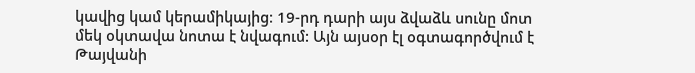կավից կամ կերամիկայից։ 19-րդ դարի այս ձվաձև սունը մոտ մեկ օկտավա նոտա է նվագում: Այն այսօր էլ օգտագործվում է Թայվանի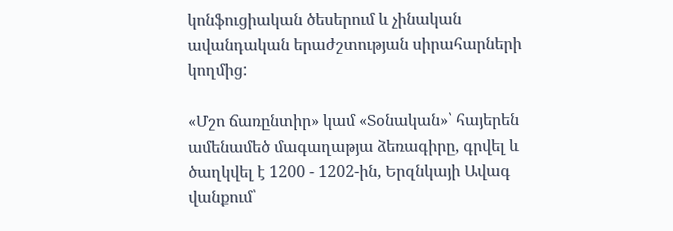կոնֆուցիական ծեսերում և չինական ավանդական երաժշտության սիրահարների կողմից:

«Մշո ճառընտիր» կամ «Տօնական»՝ հայերեն ամենամեծ մագաղաթյա ձեռագիրը, գրվել և ծաղկվել է 1200 - 1202-ին, Երզնկայի Ավագ վանքում՝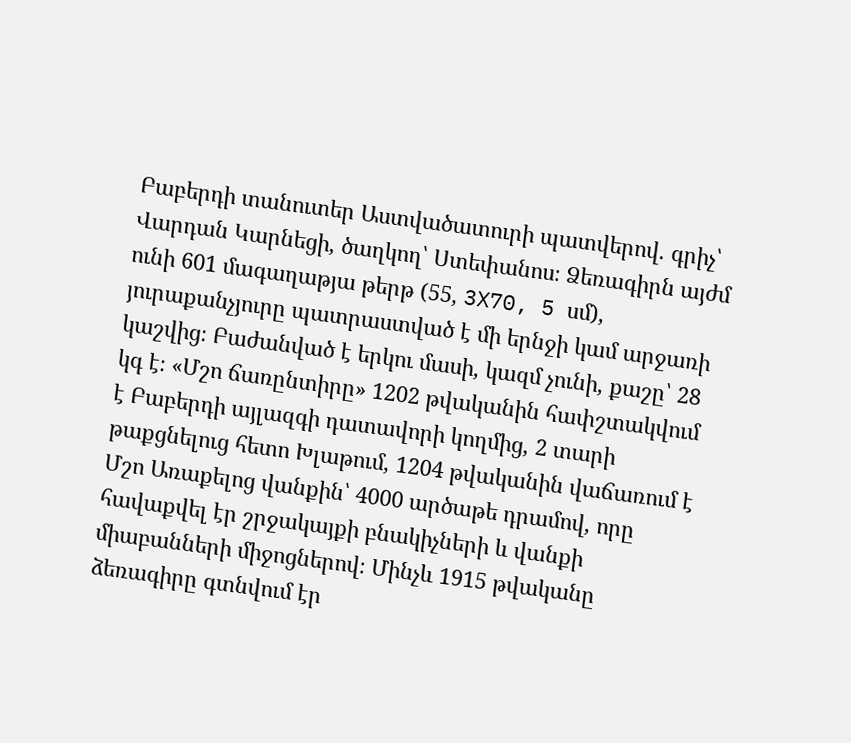Բաբերդի տանուտեր Աստվածատուրի պատվերով. գրիչ՝ Վարդան Կարնեցի, ծաղկող՝ Ստեփանոս։ Ձեռագիրն այժմ ունի 601 մագաղաթյա թերթ (55, 3X70, 5 սմ), յուրաքանչյուրը պատրաստված է մի երնջի կամ արջառի կաշվից։ Բաժանված է երկու մասի, կազմ չունի, քաշը՝ 28 կգ է։ «Մշո ճառընտիրը» 1202 թվականին հափշտակվում է Բաբերդի այլազգի դատավորի կողմից, 2 տարի թաքցնելուց հետո Խլաթում, 1204 թվականին վաճառում է Մշո Առաքելոց վանքին՝ 4000 արծաթե դրամով, որը հավաքվել էր շրջակայքի բնակիչների և վանքի միաբանների միջոցներով։ Մինչև 1915 թվականը ձեռագիրը գտնվում էր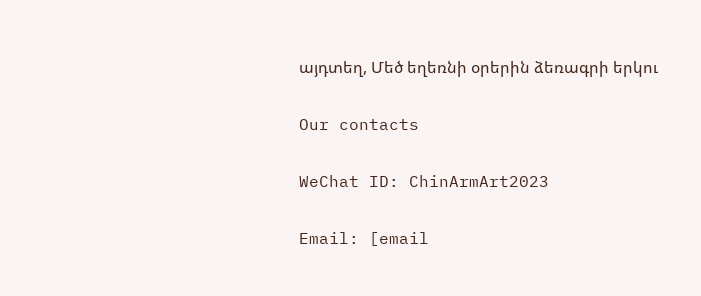այդտեղ, Մեծ եղեռնի օրերին ձեռագրի երկու

Our contacts

WeChat ID: ChinArmArt2023

Email: [email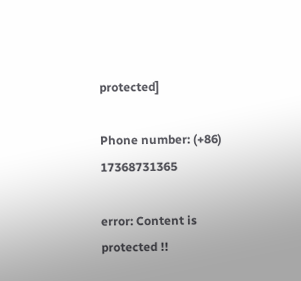protected]

Phone number: (+86) 17368731365

error: Content is protected !!